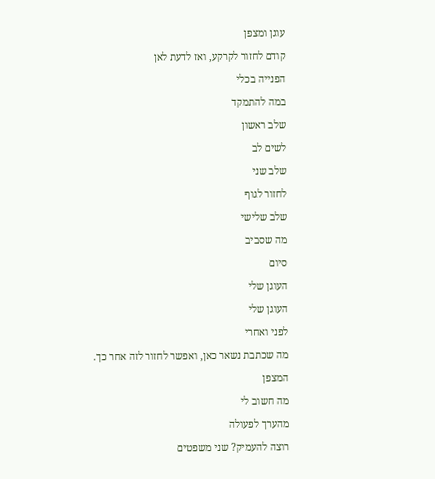עוגן ומצפן
קודם לחזור לקרקע, ואז לדעת לאן
הפנייה בכלי
במה להתמקד
שלב ראשון
לשים לב
שלב שני
לחזור לגוף
שלב שלישי
מה שסביב
סיום
העוגן שלי
העוגן שלי
לפני ואחרי
מה שכתבת נשאר כאן, ואפשר לחזור לזה אחר כך.
המצפן
מה חשוב לי
מהערך לפעולה
רוצה להעמיק? שני משפטים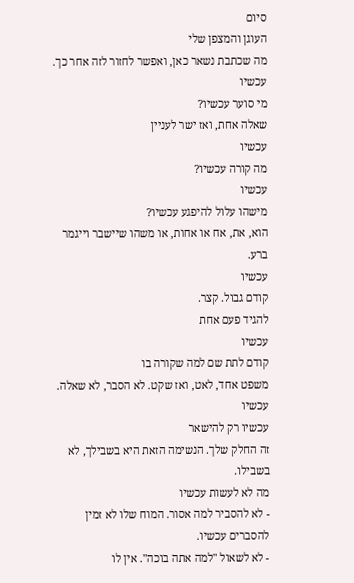סיום
העוגן והמצפן שלי
מה שכתבת נשאר כאן, ואפשר לחזור לזה אחר כך.
עכשיו
מי סוער עכשיו?
שאלה אחת, ואז ישר לעניין
עכשיו
מה קורה עכשיו?
עכשיו
מישהו עלול להיפגע עכשיו?
הוא, את, אח או אחות, או משהו שיישבר וייגמר ברע.
עכשיו
קודם גבול. קצר.
להגיד פעם אחת
עכשיו
קודם לתת שם למה שקורה בו
משפט אחד, לאט, ואז שקט. לא הסבר, לא שאלה.
עכשיו
עכשיו רק להישאר
זה החלק שלך. הנשימה הזאת היא בשבילך, לא בשבילו.
מה לא לעשות עכשיו
- לא להסביר למה אסור. המוח שלו לא זמין להסברים עכשיו.
- לא לשאול "למה אתה בוכה". אין לו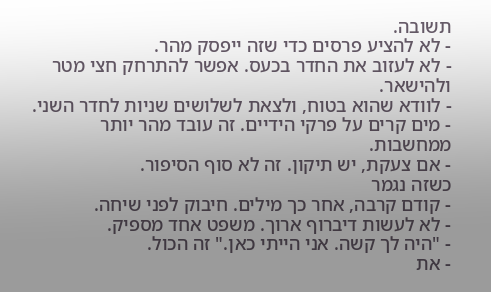תשובה.
- לא להציע פרסים כדי שזה ייפסק מהר.
- לא לעזוב את החדר בכעס. אפשר להתרחק חצי מטר ולהישאר.
- לוודא שהוא בטוח, ולצאת לשלושים שניות לחדר השני.
- מים קרים על פרקי הידיים. זה עובד מהר יותר ממחשבות.
- אם צעקת, יש תיקון. זה לא סוף הסיפור.
כשזה נגמר
- קודם קרבה, אחר כך מילים. חיבוק לפני שיחה.
- לא לעשות דיברוף ארוך. משפט אחד מספיק.
- "היה לך קשה. אני הייתי כאן." זה הכול.
- את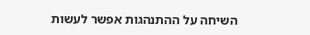השיחה על ההתנהגות אפשר לעשות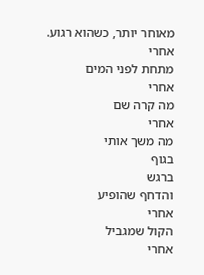מאוחר יותר, כשהוא רגוע.
אחרי
מתחת לפני המים
אחרי
מה קרה שם
אחרי
מה משך אותי
בגוף
ברגש
והדחף שהופיע
אחרי
הקול שמגביל
אחרי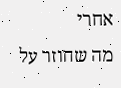אחרי
מה שחוזר על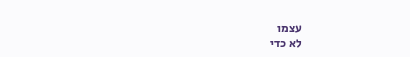עצמו
לא כדי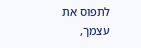לתפוס את עצמך,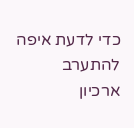כדי לדעת איפה להתערב
ארכיון